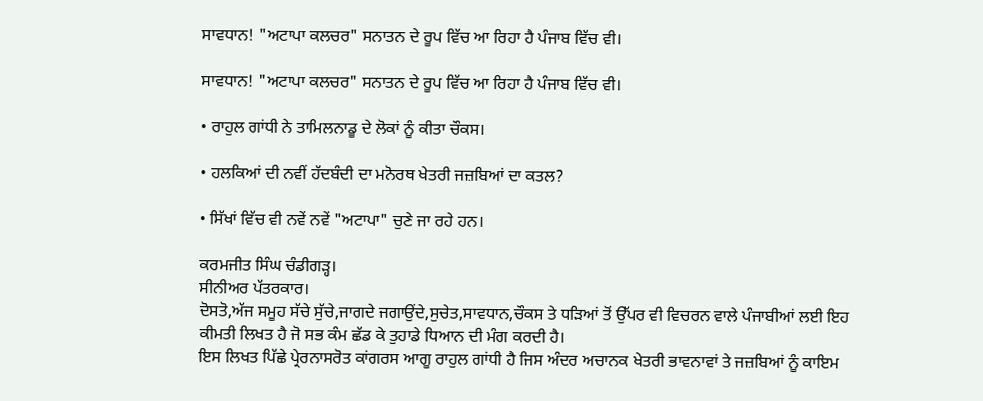ਸਾਵਧਾਨ! "ਅਟਾਪਾ ਕਲਚਰ" ਸਨਾਤਨ ਦੇ ਰੂਪ ਵਿੱਚ ਆ ਰਿਹਾ ਹੈ ਪੰਜਾਬ ਵਿੱਚ ਵੀ।

ਸਾਵਧਾਨ! "ਅਟਾਪਾ ਕਲਚਰ" ਸਨਾਤਨ ਦੇ ਰੂਪ ਵਿੱਚ ਆ ਰਿਹਾ ਹੈ ਪੰਜਾਬ ਵਿੱਚ ਵੀ।

• ਰਾਹੁਲ ਗਾਂਧੀ ਨੇ ਤਾਮਿਲਨਾਡੂ ਦੇ ਲੋਕਾਂ ਨੂੰ ਕੀਤਾ ਚੌਕਸ।

• ਹਲਕਿਆਂ ਦੀ ਨਵੀਂ ਹੱਦਬੰਦੀ ਦਾ ਮਨੋਰਥ ਖੇਤਰੀ ਜਜ਼ਬਿਆਂ ਦਾ ਕਤਲ?

• ਸਿੱਖਾਂ ਵਿੱਚ ਵੀ ਨਵੇਂ ਨਵੇਂ "ਅਟਾਪਾ" ਚੁਣੇ ਜਾ ਰਹੇ ਹਨ।

ਕਰਮਜੀਤ ਸਿੰਘ ਚੰਡੀਗੜ੍ਹ।
ਸੀਨੀਅਰ ਪੱਤਰਕਾਰ।
ਦੋਸਤੋ,ਅੱਜ ਸਮੂਹ ਸੱਚੇ ਸੁੱਚੇ,ਜਾਗਦੇ ਜਗਾਉਂਦੇ,ਸੁਚੇਤ,ਸਾਵਧਾਨ,ਚੌਕਸ ਤੇ ਧੜਿਆਂ ਤੋਂ ਉੱਪਰ ਵੀ ਵਿਚਰਨ ਵਾਲੇ ਪੰਜਾਬੀਆਂ ਲਈ ਇਹ ਕੀਮਤੀ ਲਿਖਤ ਹੈ ਜੋ ਸਭ ਕੰਮ ਛੱਡ ਕੇ ਤੁਹਾਡੇ ਧਿਆਨ ਦੀ ਮੰਗ ਕਰਦੀ ਹੈ।
ਇਸ ਲਿਖਤ ਪਿੱਛੇ ਪ੍ਰੇਰਨਾਸਰੋਤ ਕਾਂਗਰਸ ਆਗੂ ਰਾਹੁਲ ਗਾਂਧੀ ਹੈ ਜਿਸ ਅੰਦਰ ਅਚਾਨਕ ਖੇਤਰੀ ਭਾਵਨਾਵਾਂ ਤੇ ਜਜ਼ਬਿਆਂ ਨੂੰ ਕਾਇਮ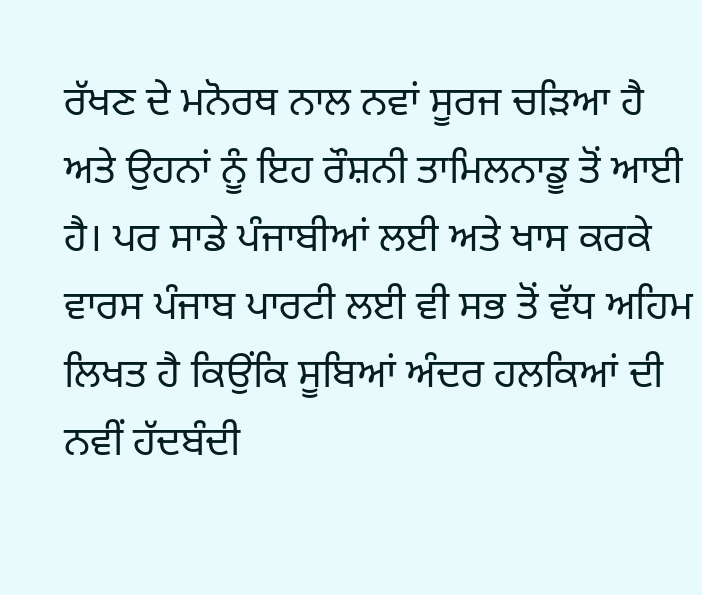ਰੱਖਣ ਦੇ ਮਨੋਰਥ ਨਾਲ ਨਵਾਂ ਸੂਰਜ ਚੜਿਆ ਹੈ ਅਤੇ ਉਹਨਾਂ ਨੂੰ ਇਹ ਰੌਸ਼ਨੀ ਤਾਮਿਲਨਾਡੂ ਤੋਂ ਆਈ ਹੈ। ਪਰ ਸਾਡੇ ਪੰਜਾਬੀਆਂ ਲਈ ਅਤੇ ਖਾਸ ਕਰਕੇ ਵਾਰਸ ਪੰਜਾਬ ਪਾਰਟੀ ਲਈ ਵੀ ਸਭ ਤੋਂ ਵੱਧ ਅਹਿਮ ਲਿਖਤ ਹੈ ਕਿਉਂਕਿ ਸੂਬਿਆਂ ਅੰਦਰ ਹਲਕਿਆਂ ਦੀ ਨਵੀਂ ਹੱਦਬੰਦੀ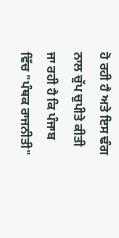ਹੋ ਰਹੀ ਹੈ ਅਤੇ ਇਸ ਢੰਗ ਨਾਲ ਚੁੱਪ ਚੁਪੀਤੇ ਕੀਤੀ ਜਾ ਰਹੀ ਹੈ ਕਿ ਪੰਜਾਬ ਵਿੱਚ "ਪੰਥਕ ਰਾਜਨੀਤੀ"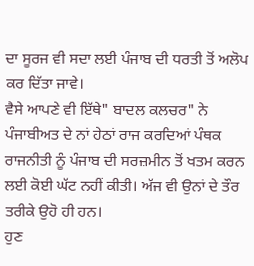ਦਾ ਸੂਰਜ ਵੀ ਸਦਾ ਲਈ ਪੰਜਾਬ ਦੀ ਧਰਤੀ ਤੋਂ ਅਲੋਪ ਕਰ ਦਿੱਤਾ ਜਾਵੇ।
ਵੈਸੇ ਆਪਣੇ ਵੀ ਇੱਥੇ" ਬਾਦਲ ਕਲਚਰ" ਨੇ ਪੰਜਾਬੀਅਤ ਦੇ ਨਾਂ ਹੇਠਾਂ ਰਾਜ ਕਰਦਿਆਂ ਪੰਥਕ ਰਾਜਨੀਤੀ ਨੂੰ ਪੰਜਾਬ ਦੀ ਸਰਜ਼ਮੀਨ ਤੋਂ ਖਤਮ ਕਰਨ ਲਈ ਕੋਈ ਘੱਟ ਨਹੀਂ ਕੀਤੀ। ਅੱਜ ਵੀ ਉਨਾਂ ਦੇ ਤੌਰ ਤਰੀਕੇ ਉਹੋ ਹੀ ਹਨ।
ਹੁਣ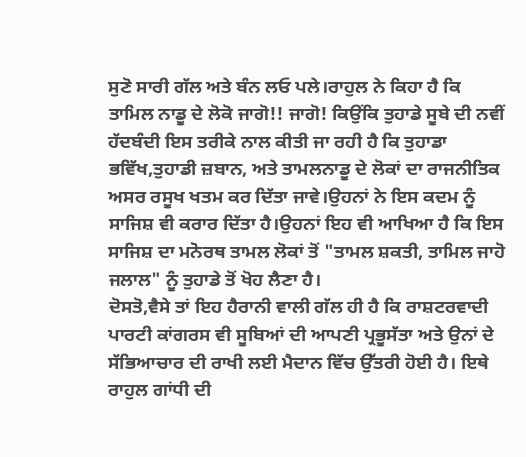ਸੁਣੋ ਸਾਰੀ ਗੱਲ ਅਤੇ ਬੰਨ ਲਓ ਪਲੇ।ਰਾਹੁਲ ਨੇ ਕਿਹਾ ਹੈ ਕਿ ਤਾਮਿਲ ਨਾਡੂ ਦੇ ਲੋਕੋ ਜਾਗੋ!! ਜਾਗੋ! ਕਿਉਂਕਿ ਤੁਹਾਡੇ ਸੂਬੇ ਦੀ ਨਵੀਂ ਹੱਦਬੰਦੀ ਇਸ ਤਰੀਕੇ ਨਾਲ ਕੀਤੀ ਜਾ ਰਹੀ ਹੈ ਕਿ ਤੁਹਾਡਾ ਭਵਿੱਖ,ਤੁਹਾਡੀ ਜ਼ਬਾਨ, ਅਤੇ ਤਾਮਲਨਾਡੂ ਦੇ ਲੋਕਾਂ ਦਾ ਰਾਜਨੀਤਿਕ ਅਸਰ ਰਸੂਖ ਖਤਮ ਕਰ ਦਿੱਤਾ ਜਾਵੇ।ਉਹਨਾਂ ਨੇ ਇਸ ਕਦਮ ਨੂੰ ਸਾਜਿਸ਼ ਵੀ ਕਰਾਰ ਦਿੱਤਾ ਹੈ।ਉਹਨਾਂ ਇਹ ਵੀ ਆਖਿਆ ਹੈ ਕਿ ਇਸ ਸਾਜਿਸ਼ ਦਾ ਮਨੋਰਥ ਤਾਮਲ ਲੋਕਾਂ ਤੋਂ "ਤਾਮਲ ਸ਼ਕਤੀ, ਤਾਮਿਲ ਜਾਹੋ ਜਲਾਲ" ਨੂੰ ਤੁਹਾਡੇ ਤੋਂ ਖੋਹ ਲੈਣਾ ਹੈ।
ਦੋਸਤੋ,ਵੈਸੇ ਤਾਂ ਇਹ ਹੈਰਾਨੀ ਵਾਲੀ ਗੱਲ ਹੀ ਹੈ ਕਿ ਰਾਸ਼ਟਰਵਾਦੀ ਪਾਰਟੀ ਕਾਂਗਰਸ ਵੀ ਸੂਬਿਆਂ ਦੀ ਆਪਣੀ ਪ੍ਰਭੂਸੱਤਾ ਅਤੇ ਉਨਾਂ ਦੇ ਸੱਭਿਆਚਾਰ ਦੀ ਰਾਖੀ ਲਈ ਮੈਦਾਨ ਵਿੱਚ ਉੱਤਰੀ ਹੋਈ ਹੈ। ਇਥੇ ਰਾਹੁਲ ਗਾਂਧੀ ਦੀ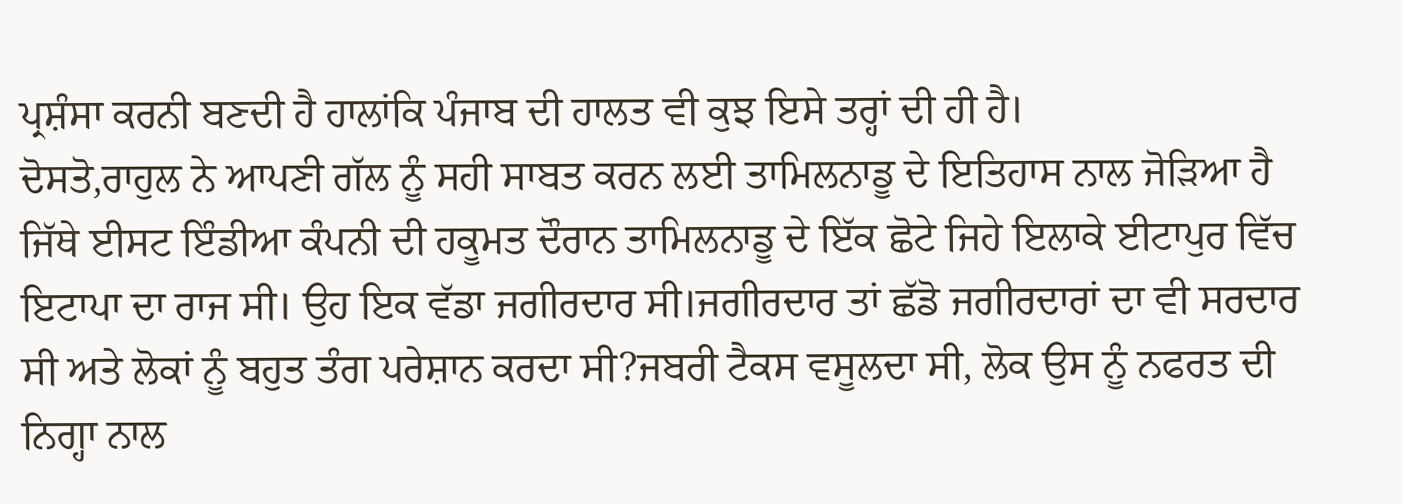ਪ੍ਰਸ਼ੰਸਾ ਕਰਨੀ ਬਣਦੀ ਹੈ ਹਾਲਾਂਕਿ ਪੰਜਾਬ ਦੀ ਹਾਲਤ ਵੀ ਕੁਝ ਇਸੇ ਤਰ੍ਹਾਂ ਦੀ ਹੀ ਹੈ।
ਦੋਸਤੋ,ਰਾਹੁਲ ਨੇ ਆਪਣੀ ਗੱਲ ਨੂੰ ਸਹੀ ਸਾਬਤ ਕਰਨ ਲਈ ਤਾਮਿਲਨਾਡੂ ਦੇ ਇਤਿਹਾਸ ਨਾਲ ਜੋੜਿਆ ਹੈ ਜਿੱਥੇ ਈਸਟ ਇੰਡੀਆ ਕੰਪਨੀ ਦੀ ਹਕੂਮਤ ਦੌਰਾਨ ਤਾਮਿਲਨਾਡੂ ਦੇ ਇੱਕ ਛੋਟੇ ਜਿਹੇ ਇਲਾਕੇ ਈਟਾਪੁਰ ਵਿੱਚ ਇਟਾਪਾ ਦਾ ਰਾਜ ਸੀ। ਉਹ ਇਕ ਵੱਡਾ ਜਗੀਰਦਾਰ ਸੀ।ਜਗੀਰਦਾਰ ਤਾਂ ਛੱਡੋ ਜਗੀਰਦਾਰਾਂ ਦਾ ਵੀ ਸਰਦਾਰ ਸੀ ਅਤੇ ਲੋਕਾਂ ਨੂੰ ਬਹੁਤ ਤੰਗ ਪਰੇਸ਼ਾਨ ਕਰਦਾ ਸੀ?ਜਬਰੀ ਟੈਕਸ ਵਸੂਲਦਾ ਸੀ, ਲੋਕ ਉਸ ਨੂੰ ਨਫਰਤ ਦੀ ਨਿਗ੍ਹਾ ਨਾਲ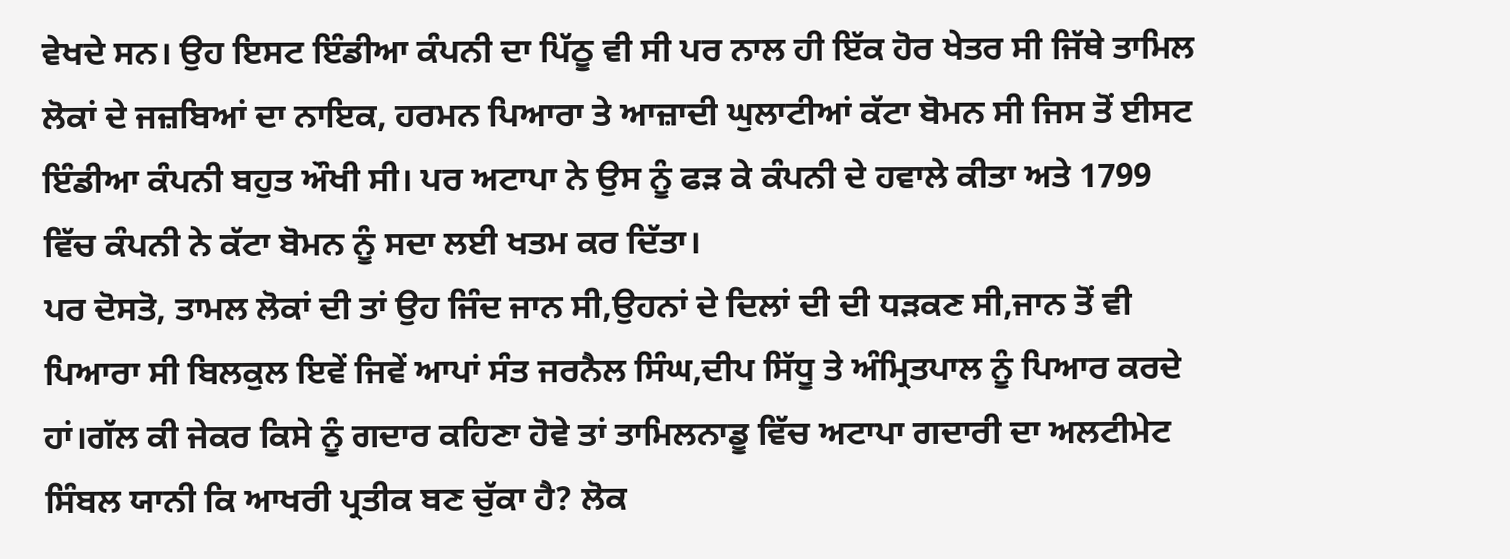ਵੇਖਦੇ ਸਨ। ਉਹ ਇਸਟ ਇੰਡੀਆ ਕੰਪਨੀ ਦਾ ਪਿੱਠੂ ਵੀ ਸੀ ਪਰ ਨਾਲ ਹੀ ਇੱਕ ਹੋਰ ਖੇਤਰ ਸੀ ਜਿੱਥੇ ਤਾਮਿਲ ਲੋਕਾਂ ਦੇ ਜਜ਼ਬਿਆਂ ਦਾ ਨਾਇਕ, ਹਰਮਨ ਪਿਆਰਾ ਤੇ ਆਜ਼ਾਦੀ ਘੁਲਾਟੀਆਂ ਕੱਟਾ ਬੋਮਨ ਸੀ ਜਿਸ ਤੋਂ ਈਸਟ ਇੰਡੀਆ ਕੰਪਨੀ ਬਹੁਤ ਔਖੀ ਸੀ। ਪਰ ਅਟਾਪਾ ਨੇ ਉਸ ਨੂੰ ਫੜ ਕੇ ਕੰਪਨੀ ਦੇ ਹਵਾਲੇ ਕੀਤਾ ਅਤੇ 1799 ਵਿੱਚ ਕੰਪਨੀ ਨੇ ਕੱਟਾ ਬੋਮਨ ਨੂੰ ਸਦਾ ਲਈ ਖਤਮ ਕਰ ਦਿੱਤਾ।
ਪਰ ਦੋਸਤੋ, ਤਾਮਲ ਲੋਕਾਂ ਦੀ ਤਾਂ ਉਹ ਜਿੰਦ ਜਾਨ ਸੀ,ਉਹਨਾਂ ਦੇ ਦਿਲਾਂ ਦੀ ਦੀ ਧੜਕਣ ਸੀ,ਜਾਨ ਤੋਂ ਵੀ ਪਿਆਰਾ ਸੀ ਬਿਲਕੁਲ ਇਵੇਂ ਜਿਵੇਂ ਆਪਾਂ ਸੰਤ ਜਰਨੈਲ ਸਿੰਘ,ਦੀਪ ਸਿੱਧੂ ਤੇ ਅੰਮ੍ਰਿਤਪਾਲ ਨੂੰ ਪਿਆਰ ਕਰਦੇ ਹਾਂ।ਗੱਲ ਕੀ ਜੇਕਰ ਕਿਸੇ ਨੂੰ ਗਦਾਰ ਕਹਿਣਾ ਹੋਵੇ ਤਾਂ ਤਾਮਿਲਨਾਡੂ ਵਿੱਚ ਅਟਾਪਾ ਗਦਾਰੀ ਦਾ ਅਲਟੀਮੇਟ ਸਿੰਬਲ ਯਾਨੀ ਕਿ ਆਖਰੀ ਪ੍ਰਤੀਕ ਬਣ ਚੁੱਕਾ ਹੈ? ਲੋਕ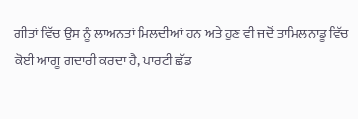ਗੀਤਾਂ ਵਿੱਚ ਉਸ ਨੂੰ ਲਾਅਨਤਾਂ ਮਿਲਦੀਆਂ ਹਨ ਅਤੇ ਹੁਣ ਵੀ ਜਦੋਂ ਤਾਮਿਲਨਾਡੂ ਵਿੱਚ ਕੋਈ ਆਗੂ ਗਦਾਰੀ ਕਰਦਾ ਹੈ, ਪਾਰਟੀ ਛੱਡ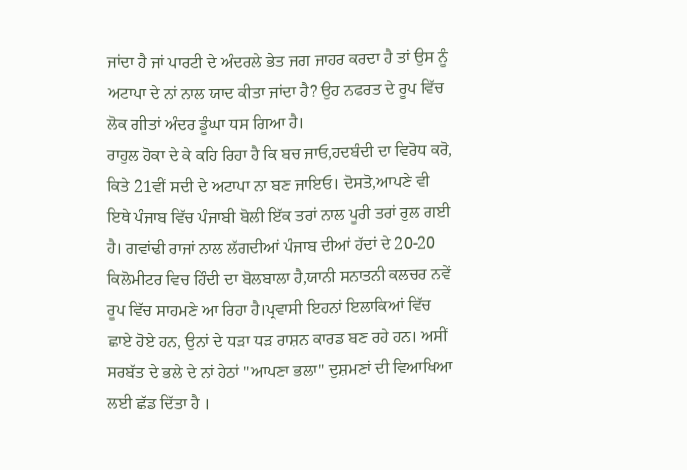ਜਾਂਦਾ ਹੈ ਜਾਂ ਪਾਰਟੀ ਦੇ ਅੰਦਰਲੇ ਭੇਤ ਜਗ ਜਾਹਰ ਕਰਦਾ ਹੈ ਤਾਂ ਉਸ ਨੂੰ ਅਟਾਪਾ ਦੇ ਨਾਂ ਨਾਲ ਯਾਦ ਕੀਤਾ ਜਾਂਦਾ ਹੈ? ਉਹ ਨਫਰਤ ਦੇ ਰੂਪ ਵਿੱਚ ਲੋਕ ਗੀਤਾਂ ਅੰਦਰ ਡੂੰਘਾ ਧਸ ਗਿਆ ਹੈ।
ਰਾਹੁਲ ਹੋਕਾ ਦੇ ਕੇ ਕਹਿ ਰਿਹਾ ਹੈ ਕਿ ਬਚ ਜਾਓ,ਹਦਬੰਦੀ ਦਾ ਵਿਰੋਧ ਕਰੋ, ਕਿਤੇ 21ਵੀਂ ਸਦੀ ਦੇ ਅਟਾਪਾ ਨਾ ਬਣ ਜਾਇਓ। ਦੋਸਤੋ,ਆਪਣੇ ਵੀ ਇਥੇ ਪੰਜਾਬ ਵਿੱਚ ਪੰਜਾਬੀ ਬੋਲੀ ਇੱਕ ਤਰਾਂ ਨਾਲ ਪੂਰੀ ਤਰਾਂ ਰੁਲ ਗਈ ਹੈ। ਗਵਾਂਢੀ ਰਾਜਾਂ ਨਾਲ ਲੱਗਦੀਆਂ ਪੰਜਾਬ ਦੀਆਂ ਹੱਦਾਂ ਦੇ 20-20 ਕਿਲੋਮੀਟਰ ਵਿਚ ਹਿੰਦੀ ਦਾ ਬੋਲਬਾਲਾ ਹੈ,ਯਾਨੀ ਸਨਾਤਨੀ ਕਲਚਰ ਨਵੇਂ ਰੂਪ ਵਿੱਚ ਸਾਹਮਣੇ ਆ ਰਿਹਾ ਹੈ।ਪ੍ਰਵਾਸੀ ਇਹਨਾਂ ਇਲਾਕਿਆਂ ਵਿੱਚ ਛਾਏ ਹੋਏ ਹਨ, ਉਨਾਂ ਦੇ ਧੜਾ ਧੜ ਰਾਸ਼ਨ ਕਾਰਡ ਬਣ ਰਹੇ ਹਨ। ਅਸੀਂ ਸਰਬੱਤ ਦੇ ਭਲੇ ਦੇ ਨਾਂ ਹੇਠਾਂ "ਆਪਣਾ ਭਲਾ" ਦੁਸ਼ਮਣਾਂ ਦੀ ਵਿਆਖਿਆ ਲਈ ਛੱਡ ਦਿੱਤਾ ਹੈ ।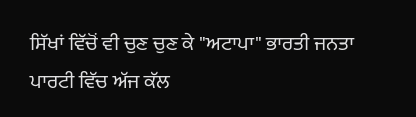ਸਿੱਖਾਂ ਵਿੱਚੋਂ ਵੀ ਚੁਣ ਚੁਣ ਕੇ "ਅਟਾਪਾ" ਭਾਰਤੀ ਜਨਤਾ ਪਾਰਟੀ ਵਿੱਚ ਅੱਜ ਕੱਲ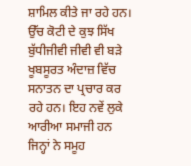ਸ਼ਾਮਿਲ ਕੀਤੇ ਜਾ ਰਹੇ ਹਨ। ਉੱਚ ਕੋਟੀ ਦੇ ਕੁਝ ਸਿੱਖ ਬੁੱਧੀਜੀਵੀ ਜੀਵੀ ਵੀ ਬੜੇ ਖੂਬਸੂਰਤ ਅੰਦਾਜ਼ ਵਿੱਚ ਸਨਾਤਨ ਦਾ ਪ੍ਰਚਾਰ ਕਰ ਰਹੇ ਹਨ। ਇਹ ਨਵੇਂ ਲੁਕੇ ਆਰੀਆ ਸਮਾਜੀ ਹਨ ਜਿਨ੍ਹਾਂ ਨੇ ਸਮੂਹ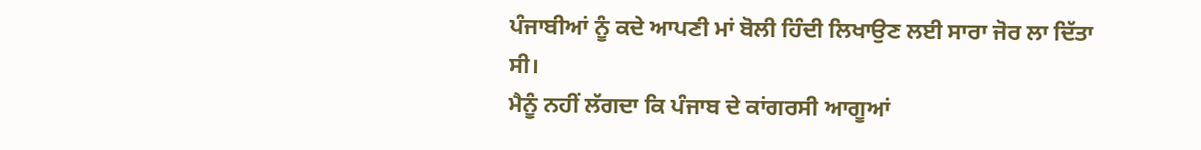ਪੰਜਾਬੀਆਂ ਨੂੰ ਕਦੇ ਆਪਣੀ ਮਾਂ ਬੋਲੀ ਹਿੰਦੀ ਲਿਖਾਉਣ ਲਈ ਸਾਰਾ ਜੋਰ ਲਾ ਦਿੱਤਾ ਸੀ।
ਮੈਨੂੰ ਨਹੀਂ ਲੱਗਦਾ ਕਿ ਪੰਜਾਬ ਦੇ ਕਾਂਗਰਸੀ ਆਗੂਆਂ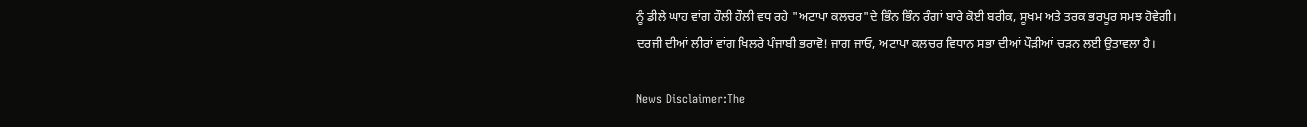ਨੂੰ ਡੀਲੇ ਘਾਹ ਵਾਂਗ ਹੌਲੀ ਹੌਲੀ ਵਧ ਰਹੇ "ਅਟਾਪਾ ਕਲਚਰ"ਦੇ ਭਿੰਨ ਭਿੰਨ ਰੰਗਾਂ ਬਾਰੇ ਕੋਈ ਬਰੀਕ, ਸੂਖਮ ਅਤੇ ਤਰਕ ਭਰਪੂਰ ਸਮਝ ਹੋਵੇਗੀ।
ਦਰਜੀ ਦੀਆਂ ਲੀਰਾਂ ਵਾਂਗ ਖਿਲਰੇ ਪੰਜਾਬੀ ਭਰਾਵੋ! ਜਾਗ ਜਾਓ, ਅਟਾਪਾ ਕਲਚਰ ਵਿਧਾਨ ਸਭਾ ਦੀਆਂ ਪੌੜੀਆਂ ਚੜਨ ਲਈ ਉਤਾਵਲਾ ਹੈ।

News Disclaimer:The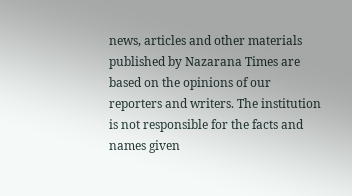news, articles and other materials published by Nazarana Times are based on the opinions of our reporters and writers. The institution is not responsible for the facts and names given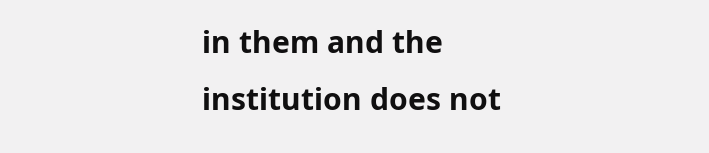in them and the institution does not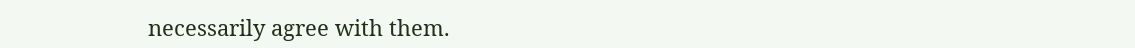necessarily agree with them.